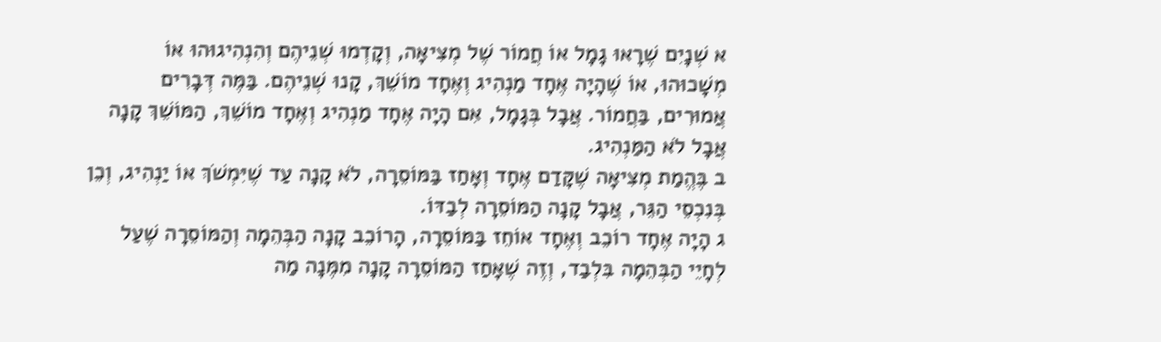א שְׁנָיִם שֶׁרָאוּ גָמָל אוֹ חֲמוֹר שֶׁל מְצִיאָה, וְקָדְמוּ שְׁנֵיהֶם וְהִנְהִיגוּהוּ אוֹ מְשָׁכוּהוּ, אוֹ שֶׁהָיָה אֶחָד מַנְהִיג וְאֶחָד מוֹשֵׁךְ, קָנוּ שְׁנֵיהֶם. בַּמֶּה דְּבָרִים אֲמוּרִים, בַּחֲמוֹר. אֲבָל בְּגָמָל, אִם הָיָה אֶחָד מַנְהִיג וְאֶחָד מוֹשֵׁךְ, הַמּוֹשֵׁךְ קָנָה אֲבָל לֹא הַמַּנְהִיג.
ב בֶּהֱמַת מְצִיאָה שֶׁקָּדַם אֶחָד וְאָחַז בַּמּוֹסֵרָה, לֹא קָנָה עַד שֶׁיִּמְשֹׁךְ אוֹ יַנְהִיג, וְכֵן בְּנִכְסֵי הַגֵּר, אֲבָל קָנָה הַמּוֹסֵרָה לְבַדּוֹ.
ג הָיָה אֶחָד רוֹכֵב וְאֶחָד אוֹחֵז בַּמּוֹסֵרָה, הָרוֹכֵב קָנָה הַבְּהֵמָה וְהַמּוֹסֵרָה שֶׁעַל לְחָיֵי הַבְּהֵמָה בִּלְבַד, וְזֶה שֶׁאָחַז הַמּוֹסֵרָה קָנָה מִמֶּנָה מַה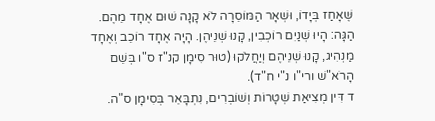שֶּׁאָחַז בְּיָדוֹ, וּשְׁאָר הַמּוֹסֵרָה לֹא קָנָה שׁוּם אֶחָד מֵהֶם. הַגָּה: הָיוּ שְׁנַיִם רוֹכְבִין, קָנוּ שְׁנֵיהֶן. הָיָה אֶחָד רוֹכֵב וְאֶחָד מַנְהִיג, קָנוּ שְׁנֵיהֶם וְיַחֲלֹקוּ (טוּר סִימָן קנ"ז ס"ו בְּשֵׁם הָרֹא"שׁ ורי"ו נ"י ח"ד).
ד דִּין מְצִיאַת שְׁטָרוֹת וְשׁוֹבְרִים, נִתְבָּאֵר בְּסִימָן ס"ה.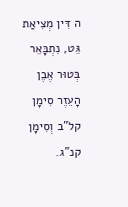ה דִּין מְצִיאַת גֵּט, נִתְבָּאֵר בְּטוּר אֶבֶן הָעֵזֶר סִימָן קל"ב וְסִימָן קנ"ג.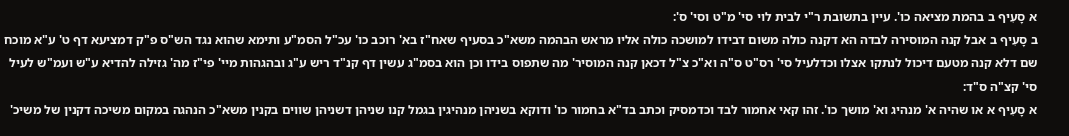א סָעִיף ב בהמת מציאה כו'. עיין בתשובת ר"י לבית לוי סי' מ"ט וסי' ס':
ב סָעִיף ב אבל קנה המוסירה לבדה הא דקנה כולה משום דבידו למושכה כולה אליו מראש הבהמה משא"כ בסעיף שאח"ז בא' רוכב כו' עכ"ל הסמ"ע ותימא שהוא נגד הש"ס פ"ק דמציעא דף ט' ע"א מוכח שם דלא קנה מטעם דיכול לנתקו אצלו וכדלעיל סי' רס"ט ס"ה וא"כ צ"ל דכאן קנה המוסיר' מה שתפוס בידו וכן הוא בסמ"ג עשין דף קנ"ד ריש ע"ג ובהגהות מיי' פי"ז מה' גזילה להדיא ע"ש ועמ"ש לעיל סי' קצ"ה ס"ד:
א סָעִיף א או שהיה א' מנהיג וא' מושך כו'. זהו קאי אחמור לבד וכדמסיק וכתב בד"א בחמור כו' ודוקא בשניהן מנהיגין בגמל קנו שניהן דשניהן שווים בקנין משא"כ הנהגה במקום משיכה דקנין של משיכ'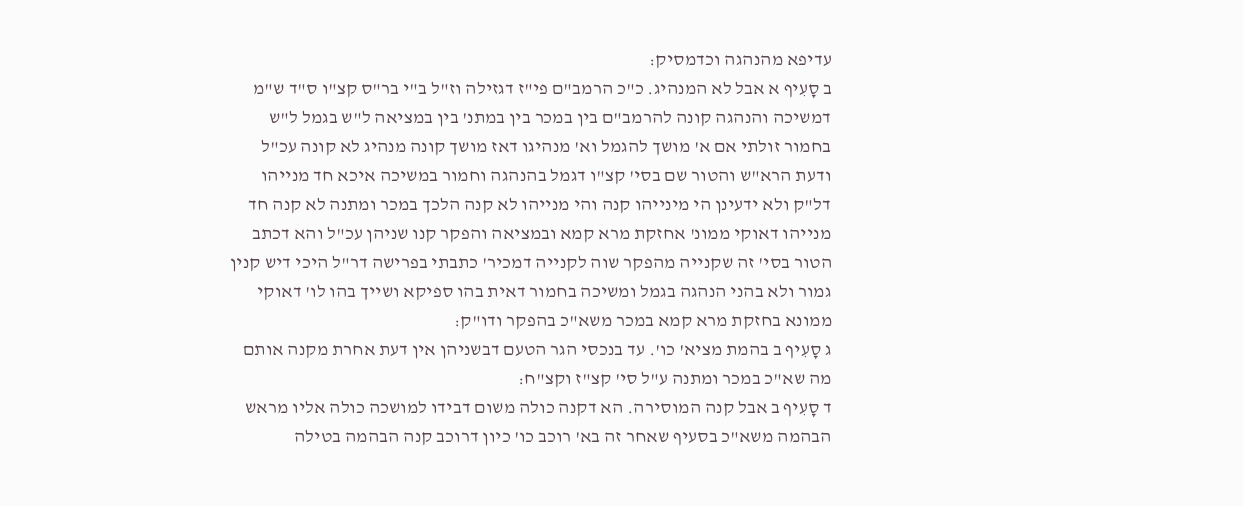עדיפא מהנהגה וכדמסיק:
ב סָעִיף א אבל לא המנהיג. כ"כ הרמב"ם פי"ז דגזילה וז"ל ב"י בר"ס קצ"ו ס"ד ש"מ דמשיכה והנהגה קונה להרמב"ם בין במכר בין במתנ' בין במציאה ל"ש בגמל ל"ש בחמור זולתי אם א' מושך להגמל וא' מנהיגו דאז מושך קונה מנהיג לא קונה עכ"ל ודעת הרא"ש והטור שם בסי' קצ"ו דגמל בהנהגה וחמור במשיכה איכא חד מנייהו דל"ק ולא ידעינן הי מינייהו קנה והי מנייהו לא קנה הלכך במכר ומתנה לא קנה חד מנייהו דאוקי ממונ' אחזקת מרא קמא ובמציאה והפקר קנו שניהן עכ"ל והא דכתב הטור בסי' זה שקנייה מהפקר שוה לקנייה דמכיר' כתבתי בפרישה דר"ל היכי דיש קנין גמור ולא בהני הנהגה בגמל ומשיכה בחמור דאית בהו ספיקא ושייך בהו לו' דאוקי ממונא בחזקת מרא קמא במכר משא"כ בהפקר ודו"ק:
ג סָעִיף ב בהמת מציא' כו'. עד בנכסי הגר הטעם דבשניהן אין דעת אחרת מקנה אותם מה שא"כ במכר ומתנה ע"ל סי' קצ"ז וקצ"ח:
ד סָעִיף ב אבל קנה המוסירה. הא דקנה כולה משום דבידו למושכה כולה אליו מראש הבהמה משא"כ בסעיף שאחר זה בא' רוכב כו' כיון דרוכב קנה הבהמה בטילה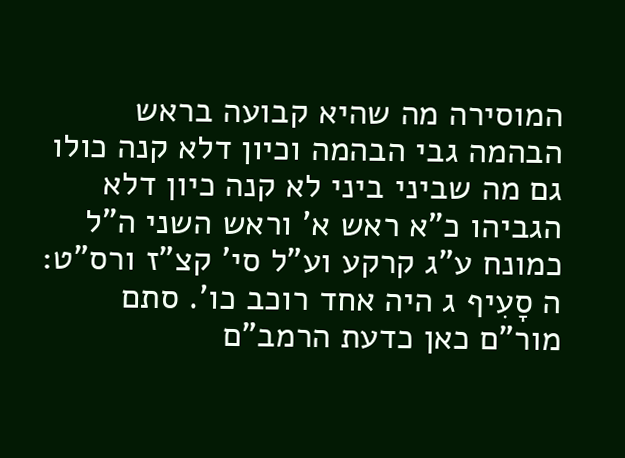המוסירה מה שהיא קבועה בראש הבהמה גבי הבהמה וכיון דלא קנה כולו גם מה שביני ביני לא קנה כיון דלא הגביהו כ"א ראש א' וראש השני ה"ל כמונח ע"ג קרקע וע"ל סי' קצ"ז ורס"ט:
ה סָעִיף ג היה אחד רוכב כו'. סתם מור"ם כאן כדעת הרמב"ם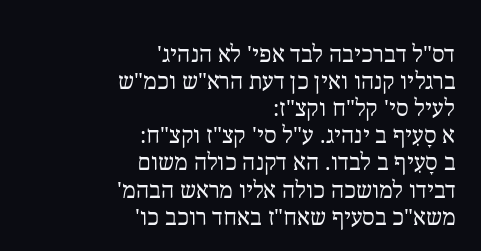דס"ל דברכיבה לבד אפי' לא הנהיג' ברגליו קנהו ואין כן דעת הרא"ש וכמ"ש לעיל סי' קל"ח וקצ"ז:
א סָעִיף ב ינהיג. ע"ל סי' קצ"ז וקצ"ח:
ב סָעִיף ב לבדו. הא דקנה כולה משום דבידו למושכה כולה אליו מראש הבהמ' משא"כ בסעיף שאח"ז באחד רוכב כו'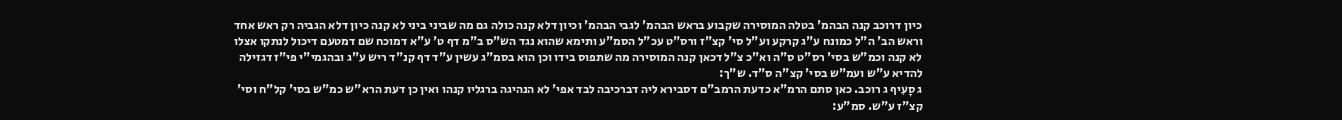כיון דרוכב קנה הבהמ' בטלה המוסירה שקבוע בראש הבהמ' לגבי הבהמ' וכיון דלא קנה כולה גם מה שביני ביני לא קנה כיון דלא הגביה רק ראש אחד וראש הב' ה"ל כמונח ע"ג קרקע וע"ל סי' קצ"ז ורס"ט עכ"ל הסמ"ע ותימא שהוא נגד הש"ס ב"מ דף ט' ע"א דמוכח שם דמטעם דיכול לנתקו אצלו לא קנה וכמ"ש בסי' רס"ט ס"ה וא"כ צ"ל דכאן קנה המוסירה מה שתפוס בידו וכן הוא בסמ"ג עשין ע"ד דף קנ"ד ריש ע"ג ובהגמי"י פי"ז דגזילה להדיא ע"ש ועמ"ש בסי' קצ"ה ס"ד. ש"ך:
ג סָעִיף ג רוכב. כאן סתם הרמ"א כדעת הרמב"ם דסבירא ליה דברכיבה לבד אפי' לא הנהיגה ברגליו קנהו ואין כן דעת הרא"ש כמ"ש בסי' קל"ח וסי' קצ"ז ע"ש. סמ"ע: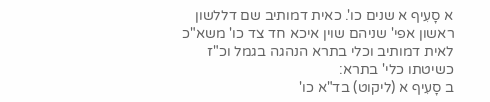א סָעִיף א שנים כו'. כאית דמותיב שם דללשון ראשון אפי' שניהם שוין איכא חד צד כו' משא"כ לאית דמותיב וכלי בתרא הנהגה בגמל וכ"ז כשיטתו כלי' בתרא:
ב סָעִיף א (ליקוט) בד"א כו'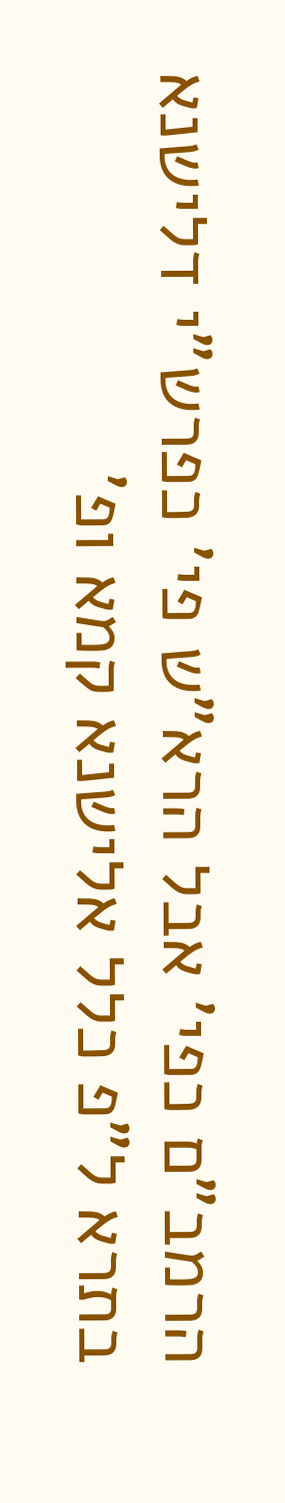הרמב"ם כפי' אבל הרא"ש פי' כפרש"י דלישנא בתרא ל"פ כלל אלישנא קמא ופ'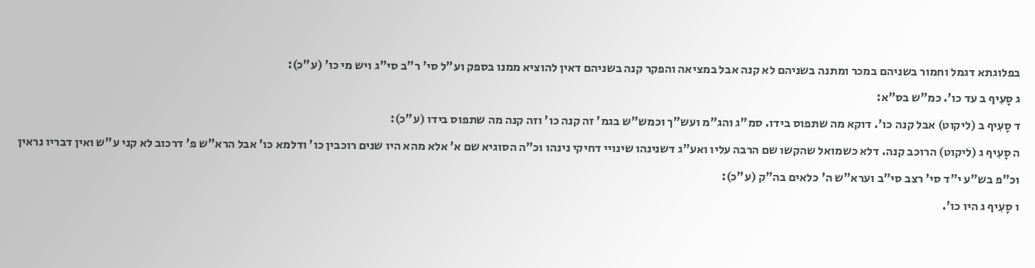בפלוגתא דגמל וחמור בשניהם במכר ומתנה בשניהם לא קנה אבל במציאה והפקר קנה בשניהם דאין להוציא ממנו בספק וע"ל סי' ר"ב סי"ג ויש מי כו' (ע"כ):
ג סָעִיף ב עד כו'. כמ"ש בס"א:
ד סָעִיף ב (ליקוט) אבל קנה כו'. דוקא מה שתפוס בידו. סמ"ג והג"מ ועש"ך וכמש"ש בגמ' זה קנה כו' וזה קנה מה שתפוס בידו (ע"כ):
ה סָעִיף ג (ליקוט) הרוכב קנה. דלא כשמואל שהקשו שם הרבה עליו ואע"ג דשנינהו שינויי דחיקי נינהו וכ"ה הסוגיא שם א' אלא מהא היו שנים רוכבין כו' ודלמא כו' אבל הרא"ש פ' דרכוב לא קני ע"ש ואין דבריו נראין וכ"פ בש"ע י"ד סי' רצב סי"ב וערא"ש ה' כלאים בה"ק (ע"כ):
ו סָעִיף ג היו כו'.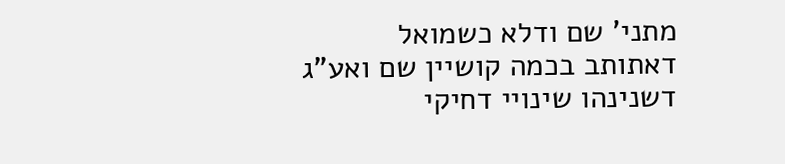מתני' שם ודלא כשמואל דאתותב בכמה קושיין שם ואע"ג דשנינהו שינויי דחיקי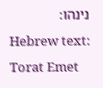נינהו:
Hebrew text: Torat Emet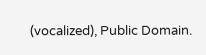(vocalized), Public Domain.